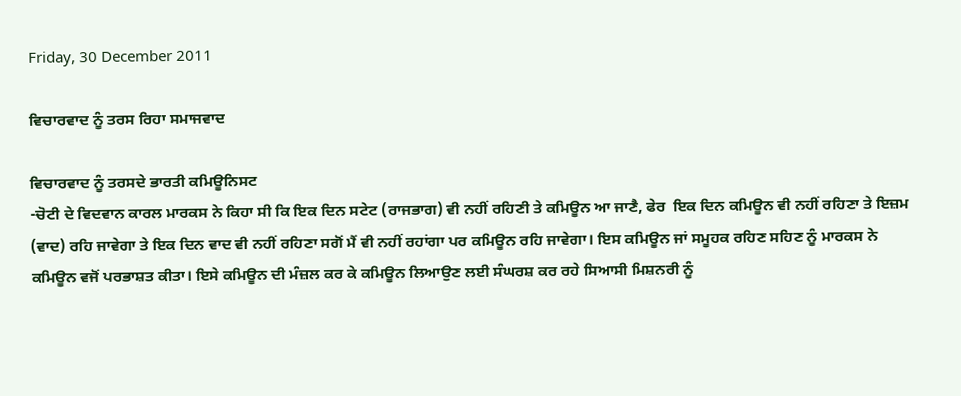Friday, 30 December 2011

ਵਿਚਾਰਵਾਦ ਨੂੰ ਤਰਸ ਰਿਹਾ ਸਮਾਜਵਾਦ

ਵਿਚਾਰਵਾਦ ਨੂੰ ਤਰਸਦੇ ਭਾਰਤੀ ਕਮਿਊਨਿਸਟ
-ਚੋਟੀ ਦੇ ਵਿਦਵਾਨ ਕਾਰਲ ਮਾਰਕਸ ਨੇ ਕਿਹਾ ਸੀ ਕਿ ਇਕ ਦਿਨ ਸਟੇਟ (ਰਾਜਭਾਗ) ਵੀ ਨਹੀਂ ਰਹਿਣੀ ਤੇ ਕਮਿਊਨ ਆ ਜਾਣੈ, ਫੇਰ  ਇਕ ਦਿਨ ਕਮਿਊਨ ਵੀ ਨਹੀਂ ਰਹਿਣਾ ਤੇ ਇਜ਼ਮ (ਵਾਦ) ਰਹਿ ਜਾਵੇਗਾ ਤੇ ਇਕ ਦਿਨ ਵਾਦ ਵੀ ਨਹੀਂ ਰਹਿਣਾ ਸਗੋਂ ਮੈਂ ਵੀ ਨਹੀਂ ਰਹਾਂਗਾ ਪਰ ਕਮਿਊਨ ਰਹਿ ਜਾਵੇਗਾ। ਇਸ ਕਮਿਊਨ ਜਾਂ ਸਮੂਹਕ ਰਹਿਣ ਸਹਿਣ ਨੂੰ ਮਾਰਕਸ ਨੇ ਕਮਿਊਨ ਵਜੋਂ ਪਰਭਾਸ਼ਤ ਕੀਤਾ। ਇਸੇ ਕਮਿਊਨ ਦੀ ਮੰਜ਼ਲ ਕਰ ਕੇ ਕਮਿਊਨ ਲਿਆਉਣ ਲਈ ਸੰਘਰਸ਼ ਕਰ ਰਹੇ ਸਿਆਸੀ ਮਿਸ਼ਨਰੀ ਨੂੰ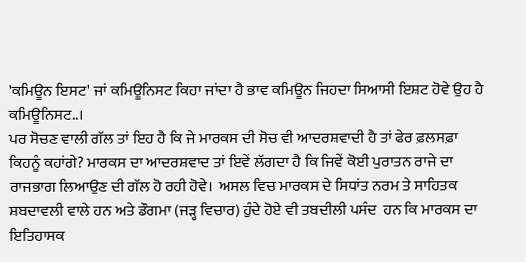'ਕਮਿਊਨ ਇਸਟ' ਜਾਂ ਕਮਿਊਨਿਸਟ ਕਿਹਾ ਜਾਂਦਾ ਹੈ ਭਾਵ ਕਮਿਊਨ ਜਿਹਦਾ ਸਿਆਸੀ ਇਸ਼ਟ ਹੋਵੇ ਉਹ ਹੈ ਕਮਿਊਨਿਸਟ..।
ਪਰ ਸੋਚਣ ਵਾਲੀ ਗੱਲ ਤਾਂ ਇਹ ਹੈ ਕਿ ਜੇ ਮਾਰਕਸ ਦੀ ਸੋਚ ਵੀ ਆਦਰਸ਼ਵਾਦੀ ਹੈ ਤਾਂ ਫੇਰ ਫ਼ਲਸਫ਼ਾ ਕਿਹਨੂੰ ਕਹਾਂਗੇ? ਮਾਰਕਸ ਦਾ ਆਦਰਸ਼ਵਾਦ ਤਾਂ ਇਵੇਂ ਲੱਗਦਾ ਹੈ ਕਿ ਜਿਵੇਂ ਕੋਈ ਪੁਰਾਤਨ ਰਾਜੇ ਦਾ ਰਾਜਭਾਗ ਲਿਆਉਣ ਦੀ ਗੱਲ ਹੋ ਰਹੀ ਹੋਵੇ।  ਅਸਲ ਵਿਚ ਮਾਰਕਸ ਦੇ ਸਿਧਾਂਤ ਨਰਮ ਤੇ ਸਾਹਿਤਕ ਸ਼ਬਦਾਵਲੀ ਵਾਲੇ ਹਨ ਅਤੇ ਡੌਗਮਾ (ਜੜ੍ਹ ਵਿਚਾਰ) ਹੁੰਦੇ ਹੋਏ ਵੀ ਤਬਦੀਲੀ ਪਸੰਦ  ਹਨ ਕਿ ਮਾਰਕਸ ਦਾ ਇਤਿਹਾਸਕ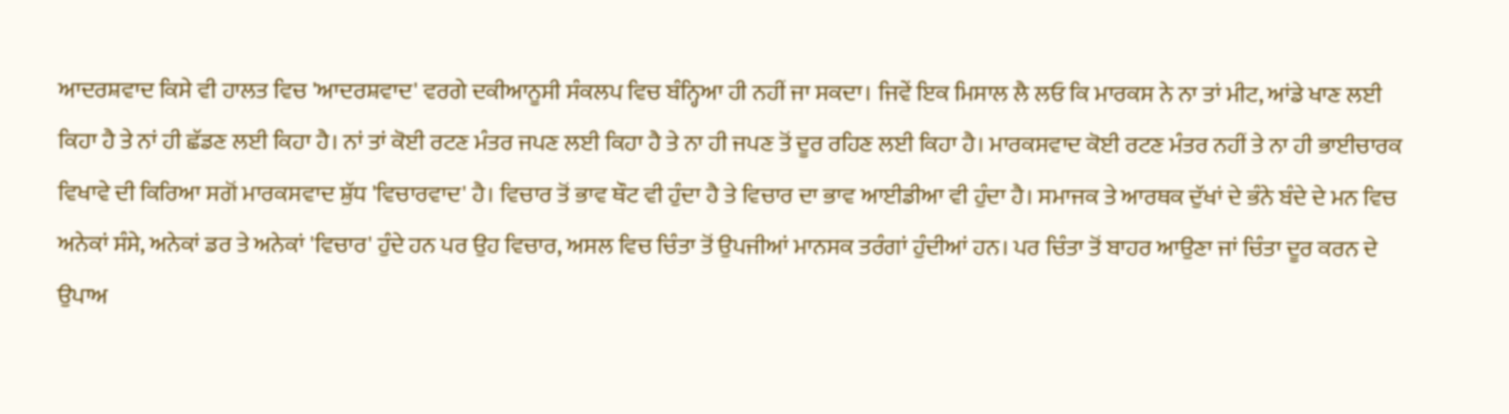ਆਦਰਸ਼ਵਾਦ ਕਿਸੇ ਵੀ ਹਾਲਤ ਵਿਚ 'ਆਦਰਸ਼ਵਾਦ' ਵਰਗੇ ਦਕੀਆਨੂਸੀ ਸੰਕਲਪ ਵਿਚ ਬੰਨ੍ਹਿਆ ਹੀ ਨਹੀਂ ਜਾ ਸਕਦਾ। ਜਿਵੇਂ ਇਕ ਮਿਸਾਲ ਲੈ ਲਓ ਕਿ ਮਾਰਕਸ ਨੇ ਨਾ ਤਾਂ ਮੀਟ, ਆਂਡੇ ਖਾਣ ਲਈ ਕਿਹਾ ਹੈ ਤੇ ਨਾਂ ਹੀ ਛੱਡਣ ਲਈ ਕਿਹਾ ਹੈ। ਨਾਂ ਤਾਂ ਕੋਈ ਰਟਣ ਮੰਤਰ ਜਪਣ ਲਈ ਕਿਹਾ ਹੈ ਤੇ ਨਾ ਹੀ ਜਪਣ ਤੋਂ ਦੂਰ ਰਹਿਣ ਲਈ ਕਿਹਾ ਹੈ। ਮਾਰਕਸਵਾਦ ਕੋਈ ਰਟਣ ਮੰਤਰ ਨਹੀਂ ਤੇ ਨਾ ਹੀ ਭਾਈਚਾਰਕ ਵਿਖਾਵੇ ਦੀ ਕਿਰਿਆ ਸਗੋਂ ਮਾਰਕਸਵਾਦ ਸ਼ੁੱਧ 'ਵਿਚਾਰਵਾਦ' ਹੈ। ਵਿਚਾਰ ਤੋਂ ਭਾਵ ਥੌਟ ਵੀ ਹੁੰਦਾ ਹੈ ਤੇ ਵਿਚਾਰ ਦਾ ਭਾਵ ਆਈਡੀਆ ਵੀ ਹੁੰਦਾ ਹੈ। ਸਮਾਜਕ ਤੇ ਆਰਥਕ ਦੁੱਖਾਂ ਦੇ ਭੰਨੇ ਬੰਦੇ ਦੇ ਮਨ ਵਿਚ ਅਨੇਕਾਂ ਸੰਸੇ, ਅਨੇਕਾਂ ਡਰ ਤੇ ਅਨੇਕਾਂ 'ਵਿਚਾਰ' ਹੁੰਦੇ ਹਨ ਪਰ ਉਹ ਵਿਚਾਰ, ਅਸਲ ਵਿਚ ਚਿੰਤਾ ਤੋਂ ਉਪਜੀਆਂ ਮਾਨਸਕ ਤਰੰਗਾਂ ਹੁੰਦੀਆਂ ਹਨ। ਪਰ ਚਿੰਤਾ ਤੋਂ ਬਾਹਰ ਆਉਣਾ ਜਾਂ ਚਿੰਤਾ ਦੂਰ ਕਰਨ ਦੇ ਉਪਾਅ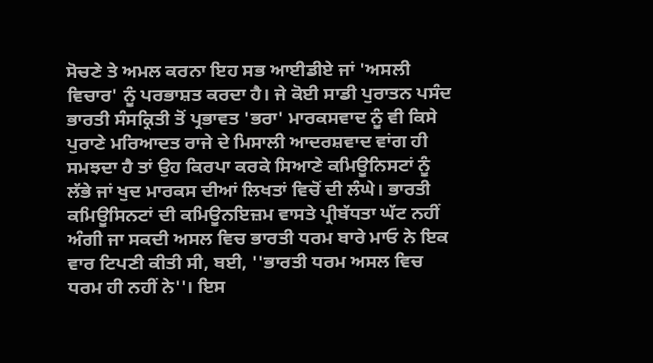ਸੋਚਣੇ ਤੇ ਅਮਲ ਕਰਨਾ ਇਹ ਸਭ ਆਈਡੀਏ ਜਾਂ 'ਅਸਲੀ ਵਿਚਾਰ' ਨੂੰ ਪਰਭਾਸ਼ਤ ਕਰਦਾ ਹੈ। ਜੇ ਕੋਈ ਸਾਡੀ ਪੁਰਾਤਨ ਪਸੰਦ ਭਾਰਤੀ ਸੰਸਕ੍ਰਿਤੀ ਤੋਂ ਪ੍ਰਭਾਵਤ 'ਭਰਾ' ਮਾਰਕਸਵਾਦ ਨੂੰ ਵੀ ਕਿਸੇ ਪੁਰਾਣੇ ਮਰਿਆਦਤ ਰਾਜੇ ਦੇ ਮਿਸਾਲੀ ਆਦਰਸ਼ਵਾਦ ਵਾਂਗ ਹੀ ਸਮਝਦਾ ਹੈ ਤਾਂ ਉਹ ਕਿਰਪਾ ਕਰਕੇ ਸਿਆਣੇ ਕਮਿਊਨਿਸਟਾਂ ਨੂੰ ਲੱਭੇ ਜਾਂ ਖੁਦ ਮਾਰਕਸ ਦੀਆਂ ਲਿਖਤਾਂ ਵਿਚੋਂ ਦੀ ਲੰਘੇ। ਭਾਰਤੀ ਕਮਿਊਸਿਨਟਾਂ ਦੀ ਕਮਿਊਨਇਜ਼ਮ ਵਾਸਤੇ ਪ੍ਰੀਬੱਧਤਾ ਘੱਟ ਨਹੀਂ ਅੰਗੀ ਜਾ ਸਕਦੀ ਅਸਲ ਵਿਚ ਭਾਰਤੀ ਧਰਮ ਬਾਰੇ ਮਾਓ ਨੇ ਇਕ ਵਾਰ ਟਿਪਣੀ ਕੀਤੀ ਸੀ, ਬਈ, ''ਭਾਰਤੀ ਧਰਮ ਅਸਲ ਵਿਚ ਧਰਮ ਹੀ ਨਹੀਂ ਨੇ''। ਇਸ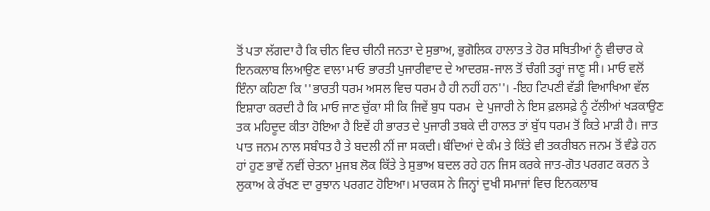ਤੋਂ ਪਤਾ ਲੱਗਦਾ ਹੈ ਕਿ ਚੀਨ ਵਿਚ ਚੀਨੀ ਜਨਤਾ ਦੇ ਸੁਭਾਅ, ਭੁਗੋਲਿਕ ਹਾਲਾਤ ਤੇ ਹੋਰ ਸਥਿਤੀਆਂ ਨੂੰ ਵੀਚਾਰ ਕੇ ਇਨਕਲਾਬ ਲਿਆਉਣ ਵਾਲਾ ਮਾਓ ਭਾਰਤੀ ਪੁਜਾਰੀਵਾਦ ਦੇ ਆਦਰਸ਼-ਜਾਲ ਤੋਂ ਚੰਗੀ ਤਰ੍ਹਾਂ ਜਾਣੂ ਸੀ। ਮਾਓ ਵਲੋਂ ਇੰਨਾ ਕਹਿਣਾ ਕਿ ''ਭਾਰਤੀ ਧਰਮ ਅਸਲ ਵਿਚ ਧਰਮ ਹੈ ਹੀ ਨਹੀਂ ਹਨ''। -ਇਹ ਟਿਪਣੀ ਵੱਡੀ ਵਿਆਖਿਆ ਵੱਲ ਇਸ਼ਾਰਾ ਕਰਦੀ ਹੈ ਕਿ ਮਾਓ ਜਾਣ ਚੁੱਕਾ ਸੀ ਕਿ ਜਿਵੇਂ ਬੁਧ ਧਰਮ  ਦੇ ਪੁਜਾਰੀ ਨੇ ਇਸ ਫ਼ਲਸਫ਼ੇ ਨੂੰ ਟੱਲੀਆਂ ਖੜਕਾਉਣ ਤਕ ਮਹਿਦੂਦ ਕੀਤਾ ਹੋਇਆ ਹੈ ਇਵੇਂ ਹੀ ਭਾਰਤ ਦੇ ਪੁਜਾਰੀ ਤਬਕੇ ਦੀ ਹਾਲਤ ਤਾਂ ਬੁੱਧ ਧਰਮ ਤੋਂ ਕਿਤੇ ਮਾੜੀ ਹੈ। ਜਾਤ ਪਾਤ ਜਨਮ ਨਾਲ ਸਬੰਧਤ ਹੈ ਤੇ ਬਦਲੀ ਨੀਂ ਜਾ ਸਕਦੀ। ਬੰਦਿਆਂ ਦੇ ਕੰਮ ਤੇ ਕਿੱਤੇ ਵੀ ਤਕਰੀਬਨ ਜਨਮ ਤੋਂ ਵੰਡੇ ਹਨ ਹਾਂ ਹੁਣ ਭਾਵੇਂ ਨਵੀਂ ਚੇਤਨਾ ਮੁਜਬ ਲੋਕ ਕਿੱਤੇ ਤੇ ਸੁਭਾਅ ਬਦਲ ਰਹੇ ਹਨ ਜਿਸ ਕਰਕੇ ਜਾਤ-ਗੋਤ ਪਰਗਟ ਕਰਨ ਤੇ ਲੁਕਾਅ ਕੇ ਰੱਖਣ ਦਾ ਰੁਝਾਨ ਪਰਗਟ ਹੋਇਆ। ਮਾਰਕਸ ਨੇ ਜਿਨ੍ਹਾਂ ਦੁਖੀ ਸਮਾਜਾਂ ਵਿਚ ਇਨਕਲਾਬ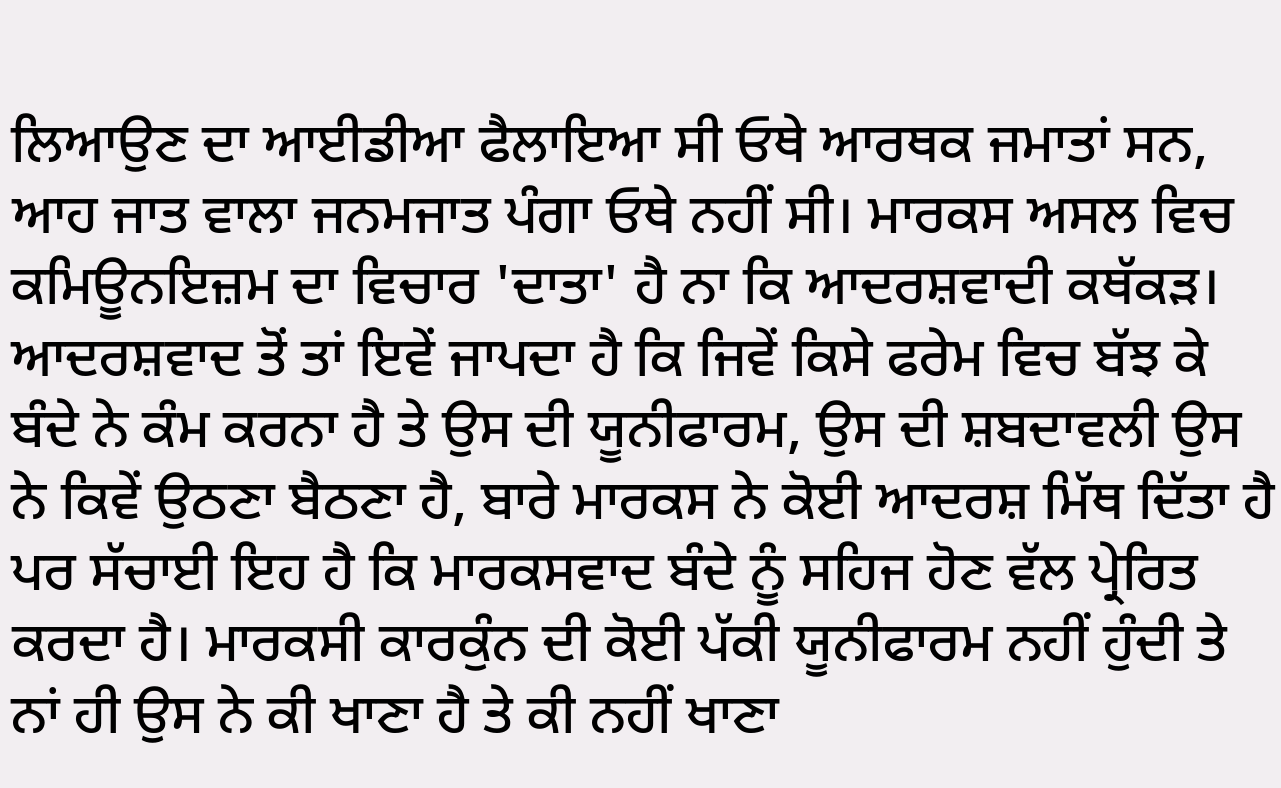ਲਿਆਉਣ ਦਾ ਆਈਡੀਆ ਫੈਲਾਇਆ ਸੀ ਓਥੇ ਆਰਥਕ ਜਮਾਤਾਂ ਸਨ,  ਆਹ ਜਾਤ ਵਾਲਾ ਜਨਮਜਾਤ ਪੰਗਾ ਓਥੇ ਨਹੀਂ ਸੀ। ਮਾਰਕਸ ਅਸਲ ਵਿਚ ਕਮਿਊਨਇਜ਼ਮ ਦਾ ਵਿਚਾਰ 'ਦਾਤਾ' ਹੈ ਨਾ ਕਿ ਆਦਰਸ਼ਵਾਦੀ ਕਥੱਕੜ। ਆਦਰਸ਼ਵਾਦ ਤੋਂ ਤਾਂ ਇਵੇਂ ਜਾਪਦਾ ਹੈ ਕਿ ਜਿਵੇਂ ਕਿਸੇ ਫਰੇਮ ਵਿਚ ਬੱਝ ਕੇ ਬੰਦੇ ਨੇ ਕੰਮ ਕਰਨਾ ਹੈ ਤੇ ਉਸ ਦੀ ਯੂਨੀਫਾਰਮ, ਉਸ ਦੀ ਸ਼ਬਦਾਵਲੀ ਉਸ ਨੇ ਕਿਵੇਂ ਉਠਣਾ ਬੈਠਣਾ ਹੈ, ਬਾਰੇ ਮਾਰਕਸ ਨੇ ਕੋਈ ਆਦਰਸ਼ ਮਿੱਥ ਦਿੱਤਾ ਹੈ ਪਰ ਸੱਚਾਈ ਇਹ ਹੈ ਕਿ ਮਾਰਕਸਵਾਦ ਬੰਦੇ ਨੂੰ ਸਹਿਜ ਹੋਣ ਵੱਲ ਪ੍ਰੇਰਿਤ ਕਰਦਾ ਹੈ। ਮਾਰਕਸੀ ਕਾਰਕੁੰਨ ਦੀ ਕੋਈ ਪੱਕੀ ਯੂਨੀਫਾਰਮ ਨਹੀਂ ਹੁੰਦੀ ਤੇ ਨਾਂ ਹੀ ਉਸ ਨੇ ਕੀ ਖਾਣਾ ਹੈ ਤੇ ਕੀ ਨਹੀਂ ਖਾਣਾ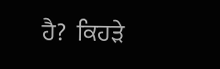ਹੈ?  ਕਿਹੜੇ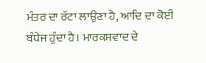ਮੰਤਰ ਦਾ ਰੱਟਾ ਲਾਉਣਾ ਹੈ, ਆਦਿ ਦਾ ਕੋਈ ਬੰਧੇਜ ਹੁੰਦਾ ਹੈ। ਮਾਰਕਸਵਾਦ ਦੇ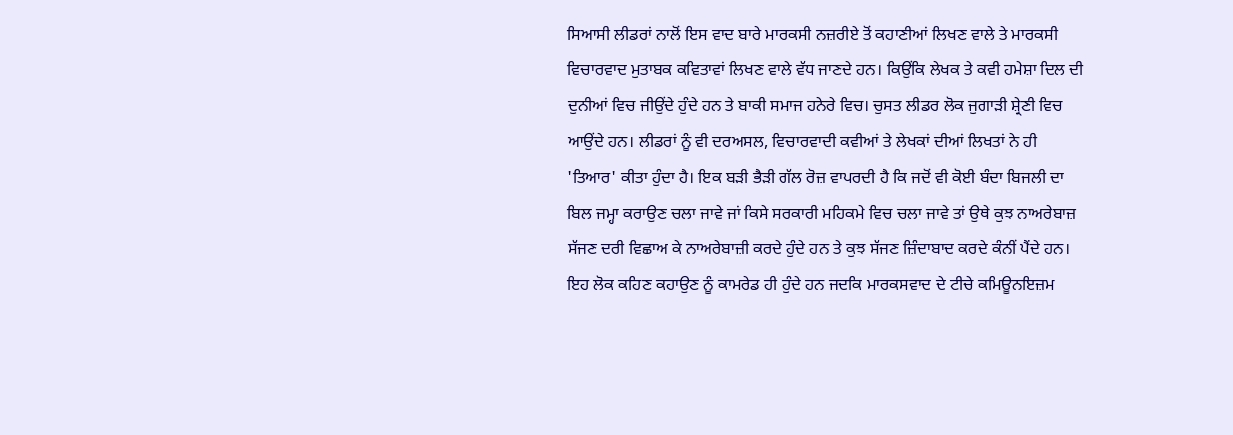ਸਿਆਸੀ ਲੀਡਰਾਂ ਨਾਲੋਂ ਇਸ ਵਾਦ ਬਾਰੇ ਮਾਰਕਸੀ ਨਜ਼ਰੀਏ ਤੋਂ ਕਹਾਣੀਆਂ ਲਿਖਣ ਵਾਲੇ ਤੇ ਮਾਰਕਸੀ ਵਿਚਾਰਵਾਦ ਮੁਤਾਬਕ ਕਵਿਤਾਵਾਂ ਲਿਖਣ ਵਾਲੇ ਵੱਧ ਜਾਣਦੇ ਹਨ। ਕਿਉਂਕਿ ਲੇਖਕ ਤੇ ਕਵੀ ਹਮੇਸ਼ਾ ਦਿਲ ਦੀ ਦੁਨੀਆਂ ਵਿਚ ਜੀਉਂਦੇ ਹੁੰਦੇ ਹਨ ਤੇ ਬਾਕੀ ਸਮਾਜ ਹਨੇਰੇ ਵਿਚ। ਚੁਸਤ ਲੀਡਰ ਲੋਕ ਜੁਗਾੜੀ ਸ਼੍ਰੇਣੀ ਵਿਚ ਆਉਂਦੇ ਹਨ। ਲੀਡਰਾਂ ਨੂੰ ਵੀ ਦਰਅਸਲ, ਵਿਚਾਰਵਾਦੀ ਕਵੀਆਂ ਤੇ ਲੇਖਕਾਂ ਦੀਆਂ ਲਿਖਤਾਂ ਨੇ ਹੀ 'ਤਿਆਰ' ਕੀਤਾ ਹੁੰਦਾ ਹੈ। ਇਕ ਬੜੀ ਭੈੜੀ ਗੱਲ ਰੋਜ਼ ਵਾਪਰਦੀ ਹੈ ਕਿ ਜਦੋਂ ਵੀ ਕੋਈ ਬੰਦਾ ਬਿਜਲੀ ਦਾ ਬਿਲ ਜਮ੍ਹਾ ਕਰਾਉਣ ਚਲਾ ਜਾਵੇ ਜਾਂ ਕਿਸੇ ਸਰਕਾਰੀ ਮਹਿਕਮੇ ਵਿਚ ਚਲਾ ਜਾਵੇ ਤਾਂ ਉਥੇ ਕੁਝ ਨਾਅਰੇਬਾਜ਼ ਸੱਜਣ ਦਰੀ ਵਿਛਾਅ ਕੇ ਨਾਅਰੇਬਾਜ਼ੀ ਕਰਦੇ ਹੁੰਦੇ ਹਨ ਤੇ ਕੁਝ ਸੱਜਣ ਜ਼ਿੰਦਾਬਾਦ ਕਰਦੇ ਕੰਨੀਂ ਪੈਂਦੇ ਹਨ। ਇਹ ਲੋਕ ਕਹਿਣ ਕਹਾਉਣ ਨੂੰ ਕਾਮਰੇਡ ਹੀ ਹੁੰਦੇ ਹਨ ਜਦਕਿ ਮਾਰਕਸਵਾਦ ਦੇ ਟੀਚੇ ਕਮਿਊਨਇਜ਼ਮ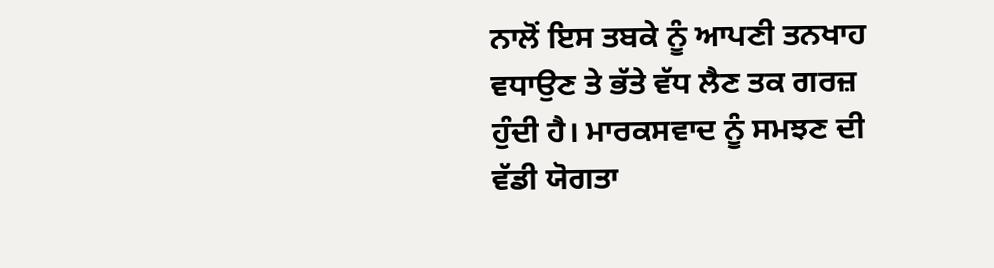ਨਾਲੋਂ ਇਸ ਤਬਕੇ ਨੂੰ ਆਪਣੀ ਤਨਖਾਹ ਵਧਾਉਣ ਤੇ ਭੱਤੇ ਵੱਧ ਲੈਣ ਤਕ ਗਰਜ਼ ਹੁੰਦੀ ਹੈ। ਮਾਰਕਸਵਾਦ ਨੂੰ ਸਮਝਣ ਦੀ ਵੱਡੀ ਯੋਗਤਾ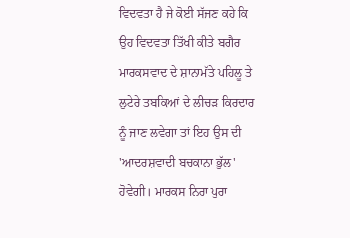ਵਿਦਵਤਾ ਹੈ ਜੇ ਕੋਈ ਸੱਜਣ ਕਹੇ ਕਿ ਉਹ ਵਿਦਵਤਾ ਤਿੱਖੀ ਕੀਤੇ ਬਗੈਰ ਮਾਰਕਸਵਾਦ ਦੇ ਸ਼ਾਨਾਮੱਤੇ ਪਹਿਲੂ ਤੇ ਲੁਟੇਰੇ ਤਬਕਿਆਂ ਦੇ ਲੀਚੜ ਕਿਰਦਾਰ ਨੂੰ ਜਾਣ ਲਵੇਗਾ ਤਾਂ ਇਹ ਉਸ ਦੀ 'ਆਦਰਸ਼ਵਾਦੀ ਬਚਕਾਨਾ ਭੁੱਲ' ਹੋਵੇਗੀ। ਮਾਰਕਸ ਨਿਰਾ ਪੁਰਾ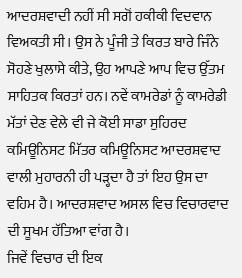ਆਦਰਸ਼ਵਾਦੀ ਨਹੀਂ ਸੀ ਸਗੋਂ ਹਕੀਕੀ ਵਿਦਵਾਨ ਵਿਅਕਤੀ ਸੀ। ਉਸ ਨੇ ਪੂੰਜੀ ਤੇ ਕਿਰਤ ਬਾਰੇ ਜਿੰਨੇ ਸੋਹਣੇ ਖੁਲਾਸੇ ਕੀਤੇ, ਉਹ ਆਪਣੇ ਆਪ ਵਿਚ ਉੱਤਮ ਸਾਹਿਤਕ ਕਿਰਤਾਂ ਹਨ। ਨਵੇਂ ਕਾਮਰੇਡਾਂ ਨੂੰ ਕਾਮਰੇਡੀ ਮੱਤਾਂ ਦੇਣ ਵੇਲੇ ਵੀ ਜੇ ਕੋਈ ਸਾਡਾ ਸੁਹਿਰਦ ਕਮਿਊਨਿਸਟ ਮਿੱਤਰ ਕਮਿਊਨਿਸਟ ਆਦਰਸ਼ਵਾਦ ਵਾਲੀ ਮੁਹਾਰਨੀ ਹੀ ਪੜ੍ਹਦਾ ਹੈ ਤਾਂ ਇਹ ਉਸ ਦਾ ਵਹਿਮ ਹੈ। ਆਦਰਸ਼ਵਾਦ ਅਸਲ ਵਿਚ ਵਿਚਾਰਵਾਦ ਦੀ ਸੂਖਮ ਹੱਤਿਆ ਵਾਂਗ ਹੈ।
ਜਿਵੇਂ ਵਿਚਾਰ ਦੀ ਇਕ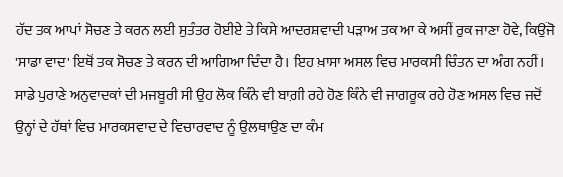ਹੱਦ ਤਕ ਆਪਾਂ ਸੋਚਣ ਤੇ ਕਰਨ ਲਈ ਸੁਤੰਤਰ ਹੋਈਏ ਤੇ ਕਿਸੇ ਆਦਰਸ਼ਵਾਦੀ ਪੜਾਅ ਤਕ ਆ ਕੇ ਅਸੀਂ ਰੁਕ ਜਾਣਾ ਹੋਵੇ, ਕਿਉਂਜੋ 'ਸਾਡਾ ਵਾਦ' ਇਥੋਂ ਤਕ ਸੋਚਣ ਤੇ ਕਰਨ ਦੀ ਆਗਿਆ ਦਿੰਦਾ ਹੈ। ਇਹ ਖ਼ਾਸਾ ਅਸਲ ਵਿਚ ਮਾਰਕਸੀ ਚਿੰਤਨ ਦਾ ਅੰਗ ਨਹੀਂ। ਸਾਡੇ ਪੁਰਾਣੇ ਅਨੁਵਾਦਕਾਂ ਦੀ ਮਜਬੂਰੀ ਸੀ ਉਹ ਲੋਕ ਕਿੰਨੇ ਵੀ ਬਾਗ਼ੀ ਰਹੇ ਹੋਣ ਕਿੰਨੇ ਵੀ ਜਾਗਰੂਕ ਰਹੇ ਹੋਣ ਅਸਲ ਵਿਚ ਜਦੋਂ ਉਨ੍ਹਾਂ ਦੇ ਹੱਥਾਂ ਵਿਚ ਮਾਰਕਸਵਾਦ ਦੇ ਵਿਚਾਰਵਾਦ ਨੂੰ ਉਲਥਾਉਣ ਦਾ ਕੰਮ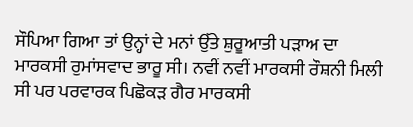ਸੌਪਿਆ ਗਿਆ ਤਾਂ ਉਨ੍ਹਾਂ ਦੇ ਮਨਾਂ ਉੱਤੇ ਸ਼ੁਰੂਆਤੀ ਪੜਾਅ ਦਾ ਮਾਰਕਸੀ ਰੁਮਾਂਸਵਾਦ ਭਾਰੂ ਸੀ। ਨਵੀਂ ਨਵੀਂ ਮਾਰਕਸੀ ਰੌਸ਼ਨੀ ਮਿਲੀ ਸੀ ਪਰ ਪਰਵਾਰਕ ਪਿਛੋਕੜ ਗੈਰ ਮਾਰਕਸੀ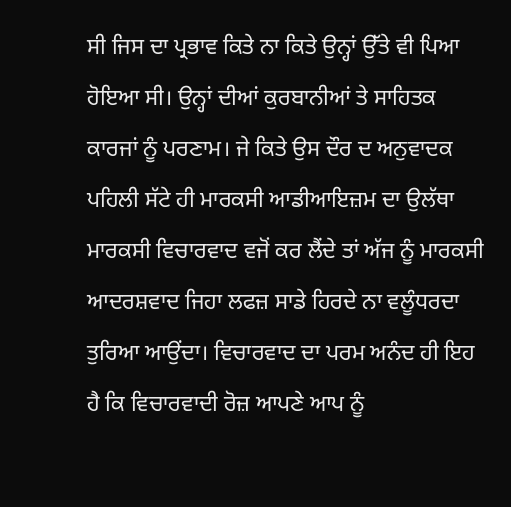ਸੀ ਜਿਸ ਦਾ ਪ੍ਰਭਾਵ ਕਿਤੇ ਨਾ ਕਿਤੇ ਉਨ੍ਹਾਂ ਉੱਤੇ ਵੀ ਪਿਆ ਹੋਇਆ ਸੀ। ਉਨ੍ਹਾਂ ਦੀਆਂ ਕੁਰਬਾਨੀਆਂ ਤੇ ਸਾਹਿਤਕ ਕਾਰਜਾਂ ਨੂੰ ਪਰਣਾਮ। ਜੇ ਕਿਤੇ ਉਸ ਦੌਰ ਦ ਅਨੁਵਾਦਕ  ਪਹਿਲੀ ਸੱਟੇ ਹੀ ਮਾਰਕਸੀ ਆਡੀਆਇਜ਼ਮ ਦਾ ਉਲੱਥਾ ਮਾਰਕਸੀ ਵਿਚਾਰਵਾਦ ਵਜੋਂ ਕਰ ਲੈਂਦੇ ਤਾਂ ਅੱਜ ਨੂੰ ਮਾਰਕਸੀ ਆਦਰਸ਼ਵਾਦ ਜਿਹਾ ਲਫਜ਼ ਸਾਡੇ ਹਿਰਦੇ ਨਾ ਵਲੂੰਧਰਦਾ ਤੁਰਿਆ ਆਉਂਦਾ। ਵਿਚਾਰਵਾਦ ਦਾ ਪਰਮ ਅਨੰਦ ਹੀ ਇਹ ਹੈ ਕਿ ਵਿਚਾਰਵਾਦੀ ਰੋਜ਼ ਆਪਣੇ ਆਪ ਨੂੰ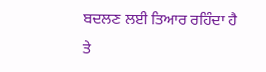ਬਦਲਣ ਲਈ ਤਿਆਰ ਰਹਿੰਦਾ ਹੈ ਤੇ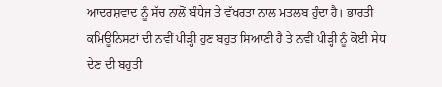ਆਦਰਸ਼ਵਾਦ ਨੂੰ ਸੱਚ ਨਾਲੋਂ ਬੰਧੇਜ ਤੇ ਵੱਖਰਤਾ ਨਾਲ ਮਤਲਬ ਹੁੰਦਾ ਹੈ। ਭਾਰਤੀ ਕਮਿਊਨਿਸਟਾਂ ਦੀ ਨਵੀਂ ਪੀੜ੍ਹੀ ਹੁਣ ਬਹੁਤ ਸਿਆਣੀ ਹੈ ਤੇ ਨਵੀਂ ਪੀੜ੍ਹੀ ਨੂੰ ਕੋਈ ਸੇਧ ਦੇਣ ਦੀ ਬਹੁਤੀ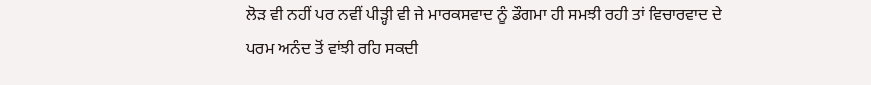ਲੋੜ ਵੀ ਨਹੀਂ ਪਰ ਨਵੀਂ ਪੀੜ੍ਹੀ ਵੀ ਜੇ ਮਾਰਕਸਵਾਦ ਨੂੰ ਡੌਗਮਾ ਹੀ ਸਮਝੀ ਰਹੀ ਤਾਂ ਵਿਚਾਰਵਾਦ ਦੇ ਪਰਮ ਅਨੰਦ ਤੋਂ ਵਾਂਝੀ ਰਹਿ ਸਕਦੀ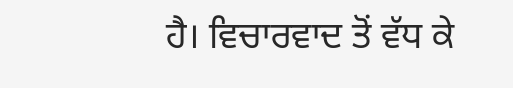ਹੈ। ਵਿਚਾਰਵਾਦ ਤੋਂ ਵੱਧ ਕੇ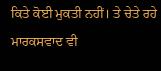ਕਿਤੇ ਕੋਈ ਮੁਕਤੀ ਨਹੀਂ। ਤੇ ਚੇਤੇ ਰਹੇ ਮਾਰਕਸਵਾਦ ਵੀ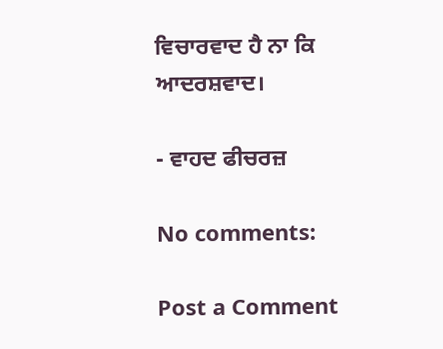ਵਿਚਾਰਵਾਦ ਹੈ ਨਾ ਕਿ ਆਦਰਸ਼ਵਾਦ।

- ਵਾਹਦ ਫੀਚਰਜ਼

No comments:

Post a Comment